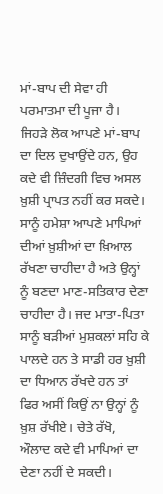ਮਾਂ-ਬਾਪ ਦੀ ਸੇਵਾ ਹੀ ਪਰਮਾਤਮਾ ਦੀ ਪੂਜਾ ਹੈ। ਜਿਹੜੇ ਲੋਕ ਆਪਣੇ ਮਾਂ-ਬਾਪ ਦਾ ਦਿਲ ਦੁਖਾਉਂਦੇ ਹਨ, ਉਹ ਕਦੇ ਵੀ ਜ਼ਿੰਦਗੀ ਵਿਚ ਅਸਲ ਖ਼ੁਸ਼ੀ ਪ੍ਰਾਪਤ ਨਹੀਂ ਕਰ ਸਕਦੇ। ਸਾਨੂੰ ਹਮੇਸ਼ਾ ਆਪਣੇ ਮਾਪਿਆਂ ਦੀਆਂ ਖ਼ੁਸ਼ੀਆਂ ਦਾ ਖ਼ਿਆਲ ਰੱਖਣਾ ਚਾਹੀਦਾ ਹੈ ਅਤੇ ਉਨ੍ਹਾਂ ਨੂੰ ਬਣਦਾ ਮਾਣ-ਸਤਿਕਾਰ ਦੇਣਾ ਚਾਹੀਦਾ ਹੈ। ਜਦ ਮਾਤਾ-ਪਿਤਾ ਸਾਨੂੰ ਬੜੀਆਂ ਮੁਸ਼ਕਲਾਂ ਸਹਿ ਕੇ ਪਾਲਦੇ ਹਨ ਤੇ ਸਾਡੀ ਹਰ ਖ਼ੁਸ਼ੀ ਦਾ ਧਿਆਨ ਰੱਖਦੇ ਹਨ ਤਾਂ ਫਿਰ ਅਸੀਂ ਕਿਉਂ ਨਾ ਉਨ੍ਹਾਂ ਨੂੰ ਖ਼ੁਸ਼ ਰੱਖੀਏ। ਚੇਤੇ ਰੱਖੋ, ਔਲਾਦ ਕਦੇ ਵੀ ਮਾਪਿਆਂ ਦਾ ਦੇਣਾ ਨਹੀਂ ਦੇ ਸਕਦੀ।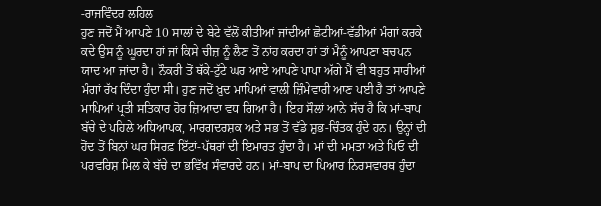-ਰਾਜਵਿੰਦਰ ਲਹਿਲ
ਹੁਣ ਜਦੋਂ ਮੈਂ ਆਪਣੇ 10 ਸਾਲਾਂ ਦੇ ਬੇਟੇ ਵੱਲੋਂ ਕੀਤੀਆਂ ਜਾਂਦੀਆਂ ਛੋਟੀਆਂ-ਵੱਡੀਆਂ ਮੰਗਾਂ ਕਰਕੇ ਕਦੇ ਉਸ ਨੂੰ ਘੂਰਦਾ ਹਾਂ ਜਾਂ ਕਿਸੇ ਚੀਜ਼ ਨੂੰ ਲੈਣ ਤੋਂ ਨਾਂਹ ਕਰਦਾ ਹਾਂ ਤਾਂ ਮੈਨੂੰ ਆਪਣਾ ਬਚਪਨ ਯਾਦ ਆ ਜਾਂਦਾ ਹੈ। ਨੌਕਰੀ ਤੋਂ ਥੱਕੇ-ਟੁੱਟੇ ਘਰ ਆਏ ਆਪਣੇ ਪਾਪਾ ਅੱਗੇ ਮੈਂ ਵੀ ਬਹੁਤ ਸਾਰੀਆਂ ਮੰਗਾਂ ਰੱਖ ਦਿੰਦਾ ਹੁੰਦਾ ਸੀ। ਹੁਣ ਜਦੋਂ ਖ਼ੁਦ ਮਾਪਿਆਂ ਵਾਲੀ ਜ਼ਿੰਮੇਵਾਰੀ ਆਣ ਪਈ ਹੈ ਤਾਂ ਆਪਣੇ ਮਾਪਿਆਂ ਪ੍ਰਤੀ ਸਤਿਕਾਰ ਹੋਰ ਜ਼ਿਆਦਾ ਵਧ ਗਿਆ ਹੈ। ਇਹ ਸੌਲਾਂ ਆਨੇ ਸੱਚ ਹੈ ਕਿ ਮਾਂ-ਬਾਪ ਬੱਚੇ ਦੇ ਪਹਿਲੇ ਅਧਿਆਪਕ, ਮਾਰਗਦਰਸ਼ਕ ਅਤੇ ਸਭ ਤੋਂ ਵੱਡੇ ਸ਼ੁਭ-ਚਿੰਤਕ ਹੁੰਦੇ ਹਨ। ਉਨ੍ਹਾਂ ਦੀ ਹੋਂਦ ਤੋਂ ਬਿਨਾਂ ਘਰ ਸਿਰਫ਼ ਇੱਟਾਂ-ਪੱਥਰਾਂ ਦੀ ਇਮਾਰਤ ਹੁੰਦਾ ਹੈ। ਮਾਂ ਦੀ ਮਮਤਾ ਅਤੇ ਪਿਓ ਦੀ ਪਰਵਰਿਸ਼ ਮਿਲ ਕੇ ਬੱਚੇ ਦਾ ਭਵਿੱਖ ਸੰਵਾਰਦੇ ਹਨ। ਮਾਂ-ਬਾਪ ਦਾ ਪਿਆਰ ਨਿਰਸਵਾਰਥ ਹੁੰਦਾ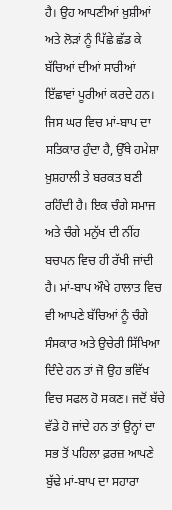ਹੈ। ਉਹ ਆਪਣੀਆਂ ਖ਼ੁਸ਼ੀਆਂ ਅਤੇ ਲੋੜਾਂ ਨੂੰ ਪਿੱਛੇ ਛੱਡ ਕੇ ਬੱਚਿਆਂ ਦੀਆਂ ਸਾਰੀਆਂ ਇੱਛਾਵਾਂ ਪੂਰੀਆਂ ਕਰਦੇ ਹਨ। ਜਿਸ ਘਰ ਵਿਚ ਮਾਂ-ਬਾਪ ਦਾ ਸਤਿਕਾਰ ਹੁੰਦਾ ਹੈ, ਉੱਥੇ ਹਮੇਸ਼ਾ ਖ਼ੁਸ਼ਹਾਲੀ ਤੇ ਬਰਕਤ ਬਣੀ ਰਹਿੰਦੀ ਹੈ। ਇਕ ਚੰਗੇ ਸਮਾਜ ਅਤੇ ਚੰਗੇ ਮਨੁੱਖ ਦੀ ਨੀਂਹ ਬਚਪਨ ਵਿਚ ਹੀ ਰੱਖੀ ਜਾਂਦੀ ਹੈ। ਮਾਂ-ਬਾਪ ਔਖੇ ਹਾਲਾਤ ਵਿਚ ਵੀ ਆਪਣੇ ਬੱਚਿਆਂ ਨੂੰ ਚੰਗੇ ਸੰਸਕਾਰ ਅਤੇ ਉਚੇਰੀ ਸਿੱਖਿਆ ਦਿੰਦੇ ਹਨ ਤਾਂ ਜੋ ਉਹ ਭਵਿੱਖ ਵਿਚ ਸਫਲ ਹੋ ਸਕਣ। ਜਦੋਂ ਬੱਚੇ ਵੱਡੇ ਹੋ ਜਾਂਦੇ ਹਨ ਤਾਂ ਉਨ੍ਹਾਂ ਦਾ ਸਭ ਤੋਂ ਪਹਿਲਾ ਫ਼ਰਜ਼ ਆਪਣੇ ਬੁੱਢੇ ਮਾਂ-ਬਾਪ ਦਾ ਸਹਾਰਾ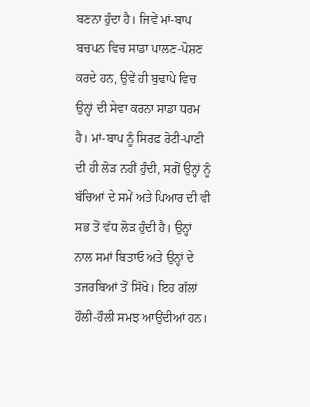ਬਣਨਾ ਹੁੰਦਾ ਹੈ। ਜਿਵੇਂ ਮਾਂ-ਬਾਪ ਬਚਪਨ ਵਿਚ ਸਾਡਾ ਪਾਲਣ-ਪੋਸ਼ਣ ਕਰਦੇ ਹਨ, ਉਵੇਂ ਹੀ ਬੁਢਾਪੇ ਵਿਚ ਉਨ੍ਹਾਂ ਦੀ ਸੇਵਾ ਕਰਨਾ ਸਾਡਾ ਧਰਮ ਹੈ। ਮਾਂ-ਬਾਪ ਨੂੰ ਸਿਰਫ਼ ਰੋਟੀ-ਪਾਣੀ ਦੀ ਹੀ ਲੋੜ ਨਹੀਂ ਹੁੰਦੀ, ਸਗੋਂ ਉਨ੍ਹਾਂ ਨੂੰ ਬੱਚਿਆਂ ਦੇ ਸਮੇਂ ਅਤੇ ਪਿਆਰ ਦੀ ਵੀ ਸਭ ਤੋਂ ਵੱਧ ਲੋੜ ਹੁੰਦੀ ਹੈ। ਉਨ੍ਹਾਂ ਨਾਲ ਸਮਾਂ ਬਿਤਾਓ ਅਤੇ ਉਨ੍ਹਾਂ ਦੇ ਤਜਰਬਿਆਂ ਤੋਂ ਸਿੱਖੋ। ਇਹ ਗੱਲਾਂ ਹੌਲੀ-ਹੌਲੀ ਸਮਝ ਆਉਂਦੀਆਂ ਹਨ।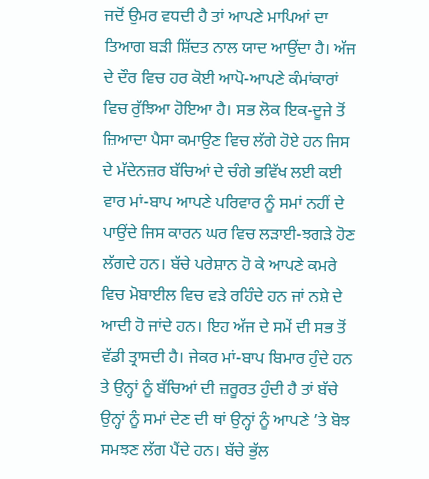ਜਦੋਂ ਉਮਰ ਵਧਦੀ ਹੈ ਤਾਂ ਆਪਣੇ ਮਾਪਿਆਂ ਦਾ ਤਿਆਗ ਬੜੀ ਸ਼ਿੱਦਤ ਨਾਲ ਯਾਦ ਆਉਂਦਾ ਹੈ। ਅੱਜ ਦੇ ਦੌਰ ਵਿਚ ਹਰ ਕੋਈ ਆਪੋ-ਆਪਣੇ ਕੰਮਾਂਕਾਰਾਂ ਵਿਚ ਰੁੱਝਿਆ ਹੋਇਆ ਹੈ। ਸਭ ਲੋਕ ਇਕ-ਦੂਜੇ ਤੋਂ ਜ਼ਿਆਦਾ ਪੈਸਾ ਕਮਾਉਣ ਵਿਚ ਲੱਗੇ ਹੋਏ ਹਨ ਜਿਸ ਦੇ ਮੱਦੇਨਜ਼ਰ ਬੱਚਿਆਂ ਦੇ ਚੰਗੇ ਭਵਿੱਖ ਲਈ ਕਈ ਵਾਰ ਮਾਂ-ਬਾਪ ਆਪਣੇ ਪਰਿਵਾਰ ਨੂੰ ਸਮਾਂ ਨਹੀਂ ਦੇ ਪਾਉਂਦੇ ਜਿਸ ਕਾਰਨ ਘਰ ਵਿਚ ਲੜਾਈ-ਝਗੜੇ ਹੋਣ ਲੱਗਦੇ ਹਨ। ਬੱਚੇ ਪਰੇਸ਼ਾਨ ਹੋ ਕੇ ਆਪਣੇ ਕਮਰੇ ਵਿਚ ਮੋਬਾਈਲ ਵਿਚ ਵੜੇ ਰਹਿੰਦੇ ਹਨ ਜਾਂ ਨਸ਼ੇ ਦੇ ਆਦੀ ਹੋ ਜਾਂਦੇ ਹਨ। ਇਹ ਅੱਜ ਦੇ ਸਮੇਂ ਦੀ ਸਭ ਤੋਂ ਵੱਡੀ ਤ੍ਰਾਸਦੀ ਹੈ। ਜੇਕਰ ਮਾਂ-ਬਾਪ ਬਿਮਾਰ ਹੁੰਦੇ ਹਨ ਤੇ ਉਨ੍ਹਾਂ ਨੂੰ ਬੱਚਿਆਂ ਦੀ ਜ਼ਰੂਰਤ ਹੁੰਦੀ ਹੈ ਤਾਂ ਬੱਚੇ ਉਨ੍ਹਾਂ ਨੂੰ ਸਮਾਂ ਦੇਣ ਦੀ ਥਾਂ ਉਨ੍ਹਾਂ ਨੂੰ ਆਪਣੇ ’ਤੇ ਬੋਝ ਸਮਝਣ ਲੱਗ ਪੈਂਦੇ ਹਨ। ਬੱਚੇ ਭੁੱਲ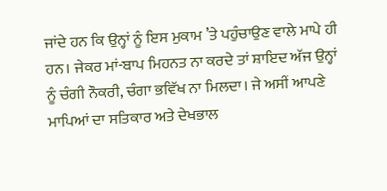ਜਾਂਦੇ ਹਨ ਕਿ ਉਨ੍ਹਾਂ ਨੂੰ ਇਸ ਮੁਕਾਮ ’ਤੇ ਪਹੁੰਚਾਉਣ ਵਾਲੇ ਮਾਪੇ ਹੀ ਹਨ। ਜੇਕਰ ਮਾਂ-ਬਾਪ ਮਿਹਨਤ ਨਾ ਕਰਦੇ ਤਾਂ ਸ਼ਾਇਦ ਅੱਜ ਉਨ੍ਹਾਂ ਨੂੰ ਚੰਗੀ ਨੌਕਰੀ, ਚੰਗਾ ਭਵਿੱਖ ਨਾ ਮਿਲਦਾ। ਜੇ ਅਸੀਂ ਆਪਣੇ ਮਾਪਿਆਂ ਦਾ ਸਤਿਕਾਰ ਅਤੇ ਦੇਖਭਾਲ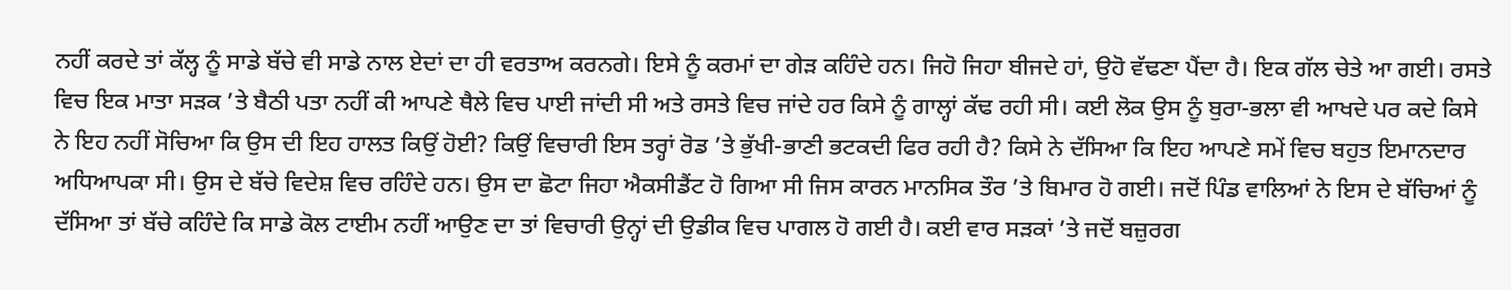ਨਹੀਂ ਕਰਦੇ ਤਾਂ ਕੱਲ੍ਹ ਨੂੰ ਸਾਡੇ ਬੱਚੇ ਵੀ ਸਾਡੇ ਨਾਲ ਏਦਾਂ ਦਾ ਹੀ ਵਰਤਾਅ ਕਰਨਗੇ। ਇਸੇ ਨੂੰ ਕਰਮਾਂ ਦਾ ਗੇੜ ਕਹਿੰਦੇ ਹਨ। ਜਿਹੋ ਜਿਹਾ ਬੀਜਦੇ ਹਾਂ, ਉਹੋ ਵੱਢਣਾ ਪੈਂਦਾ ਹੈ। ਇਕ ਗੱਲ ਚੇਤੇ ਆ ਗਈ। ਰਸਤੇ ਵਿਚ ਇਕ ਮਾਤਾ ਸੜਕ ’ਤੇ ਬੈਠੀ ਪਤਾ ਨਹੀਂ ਕੀ ਆਪਣੇ ਥੈਲੇ ਵਿਚ ਪਾਈ ਜਾਂਦੀ ਸੀ ਅਤੇ ਰਸਤੇ ਵਿਚ ਜਾਂਦੇ ਹਰ ਕਿਸੇ ਨੂੰ ਗਾਲ੍ਹਾਂ ਕੱਢ ਰਹੀ ਸੀ। ਕਈ ਲੋਕ ਉਸ ਨੂੰ ਬੁਰਾ-ਭਲਾ ਵੀ ਆਖਦੇ ਪਰ ਕਦੇ ਕਿਸੇ ਨੇ ਇਹ ਨਹੀਂ ਸੋਚਿਆ ਕਿ ਉਸ ਦੀ ਇਹ ਹਾਲਤ ਕਿਉਂ ਹੋਈ? ਕਿਉਂ ਵਿਚਾਰੀ ਇਸ ਤਰ੍ਹਾਂ ਰੋਡ ’ਤੇ ਭੁੱਖੀ-ਭਾਣੀ ਭਟਕਦੀ ਫਿਰ ਰਹੀ ਹੈ? ਕਿਸੇ ਨੇ ਦੱਸਿਆ ਕਿ ਇਹ ਆਪਣੇ ਸਮੇਂ ਵਿਚ ਬਹੁਤ ਇਮਾਨਦਾਰ ਅਧਿਆਪਕਾ ਸੀ। ਉਸ ਦੇ ਬੱਚੇ ਵਿਦੇਸ਼ ਵਿਚ ਰਹਿੰਦੇ ਹਨ। ਉਸ ਦਾ ਛੋਟਾ ਜਿਹਾ ਐਕਸੀਡੈਂਟ ਹੋ ਗਿਆ ਸੀ ਜਿਸ ਕਾਰਨ ਮਾਨਸਿਕ ਤੌਰ ’ਤੇ ਬਿਮਾਰ ਹੋ ਗਈ। ਜਦੋਂ ਪਿੰਡ ਵਾਲਿਆਂ ਨੇ ਇਸ ਦੇ ਬੱਚਿਆਂ ਨੂੰ ਦੱਸਿਆ ਤਾਂ ਬੱਚੇ ਕਹਿੰਦੇ ਕਿ ਸਾਡੇ ਕੋਲ ਟਾਈਮ ਨਹੀਂ ਆਉਣ ਦਾ ਤਾਂ ਵਿਚਾਰੀ ਉਨ੍ਹਾਂ ਦੀ ਉਡੀਕ ਵਿਚ ਪਾਗਲ ਹੋ ਗਈ ਹੈ। ਕਈ ਵਾਰ ਸੜਕਾਂ ’ਤੇ ਜਦੋਂ ਬਜ਼ੁਰਗ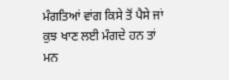ਮੰਗਤਿਆਂ ਵਾਂਗ ਕਿਸੇ ਤੋਂ ਪੈਸੇ ਜਾਂ ਕੁਝ ਖਾਣ ਲਈ ਮੰਗਦੇ ਹਨ ਤਾਂ ਮਨ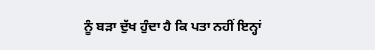ਨੂੰ ਬੜਾ ਦੁੱਖ ਹੁੰਦਾ ਹੈ ਕਿ ਪਤਾ ਨਹੀਂ ਇਨ੍ਹਾਂ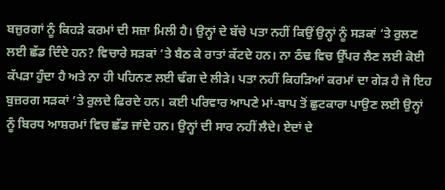ਬਜ਼ੁਰਗਾਂ ਨੂੰ ਕਿਹੜੇ ਕਰਮਾਂ ਦੀ ਸਜ਼ਾ ਮਿਲੀ ਹੈ। ਉਨ੍ਹਾਂ ਦੇ ਬੱਚੇ ਪਤਾ ਨਹੀਂ ਕਿਉਂ ਉਨ੍ਹਾਂ ਨੂੰ ਸੜਕਾਂ ’ਤੇ ਰੁਲਣ ਲਈ ਛੱਡ ਦਿੰਦੇ ਹਨ? ਵਿਚਾਰੇ ਸੜਕਾਂ ’ਤੇ ਬੈਠ ਕੇ ਰਾਤਾਂ ਕੱਟਦੇ ਹਨ। ਨਾ ਠੰਢ ਵਿਚ ਉੱਪਰ ਲੈਣ ਲਈ ਕੋਈ ਕੱਪੜਾ ਹੁੰਦਾ ਹੈ ਅਤੇ ਨਾ ਹੀ ਪਹਿਨਣ ਲਈ ਢੰਗ ਦੇ ਲੀੜੇ। ਪਤਾ ਨਹੀਂ ਕਿਹੜਿਆਂ ਕਰਮਾਂ ਦਾ ਗੇੜ ਹੈ ਜੋ ਇਹ ਬੁਜ਼ਰਗ ਸੜਕਾਂ ’ਤੇ ਰੁਲਦੇ ਫਿਰਦੇ ਹਨ। ਕਈ ਪਰਿਵਾਰ ਆਪਣੇ ਮਾਂ-ਬਾਪ ਤੋਂ ਛੁਟਕਾਰਾ ਪਾਉਣ ਲਈ ਉਨ੍ਹਾਂ ਨੂੰ ਬਿਰਧ ਆਸ਼ਰਮਾਂ ਵਿਚ ਛੱਡ ਜਾਂਦੇ ਹਨ। ਉਨ੍ਹਾਂ ਦੀ ਸਾਰ ਨਹੀਂ ਲੈਦੇ। ਏਦਾਂ ਦੇ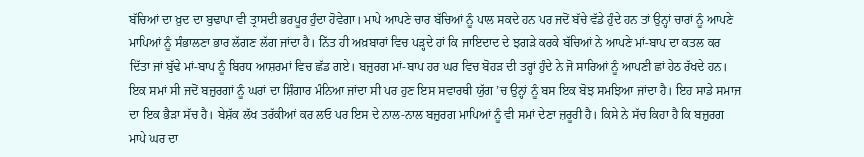ਬੱਚਿਆਂ ਦਾ ਖ਼ੁਦ ਦਾ ਬੁਢਾਪਾ ਵੀ ਤ੍ਰਾਸਦੀ ਭਰਪੂਰ ਹੁੰਦਾ ਹੋਵੇਗਾ। ਮਾਪੇ ਆਪਣੇ ਚਾਰ ਬੱਚਿਆਂ ਨੂੰ ਪਾਲ ਸਕਦੇ ਹਨ ਪਰ ਜਦੋਂ ਬੱਚੇ ਵੱਡੇ ਹੁੰਦੇ ਹਨ ਤਾਂ ਉਨ੍ਹਾਂ ਚਾਰਾਂ ਨੂੰ ਆਪਣੇ ਮਾਪਿਆਂ ਨੂੰ ਸੰਭਾਲਣਾ ਭਾਰ ਲੱਗਣ ਲੱਗ ਜਾਂਦਾ ਹੈ। ਨਿੱਤ ਹੀ ਅਖ਼ਬਾਰਾਂ ਵਿਚ ਪੜ੍ਹਦੇ ਹਾਂ ਕਿ ਜਾਇਦਾਦ ਦੇ ਝਗੜੇ ਕਰਕੇ ਬੱਚਿਆਂ ਨੇ ਆਪਣੇ ਮਾਂ-ਬਾਪ ਦਾ ਕਤਲ ਕਰ ਦਿੱਤਾ ਜਾਂ ਬੁੱਢੇ ਮਾਂ-ਬਾਪ ਨੂੰ ਬਿਰਧ ਆਸ਼ਰਮਾਂ ਵਿਚ ਛੱਡ ਗਏ। ਬਜ਼ੁਰਗ ਮਾਂ-ਬਾਪ ਹਰ ਘਰ ਵਿਚ ਬੋਹੜ ਦੀ ਤਰ੍ਹਾਂ ਹੁੰਦੇ ਨੇ ਜੋ ਸਾਰਿਆਂ ਨੂੰ ਆਪਣੀ ਛਾਂ ਹੇਠ ਰੱਖਦੇ ਹਨ। ਇਕ ਸਮਾਂ ਸੀ ਜਦੋਂ ਬਜ਼ੁਰਗਾਂ ਨੂੰ ਘਰਾਂ ਦਾ ਸ਼ਿੰਗਾਰ ਮੰਨਿਆ ਜਾਂਦਾ ਸੀ ਪਰ ਹੁਣ ਇਸ ਸਵਾਰਥੀ ਯੁੱਗ ’ਚ ਉਨ੍ਹਾਂ ਨੂੰ ਬਸ ਇਕ ਬੋਝ ਸਮਝਿਆ ਜਾਂਦਾ ਹੈ। ਇਹ ਸਾਡੇ ਸਮਾਜ ਦਾ ਇਕ ਭੈੜਾ ਸੱਚ ਹੈ। ਬੇਸ਼ੱਕ ਲੱਖ ਤਰੱਕੀਆਂ ਕਰ ਲਓ ਪਰ ਇਸ ਦੇ ਨਾਲ-ਨਾਲ ਬਜ਼ੁਰਗ ਮਾਪਿਆਂ ਨੂੰ ਵੀ ਸਮਾਂ ਦੇਣਾ ਜ਼ਰੂਰੀ ਹੈ। ਕਿਸੇ ਨੇ ਸੱਚ ਕਿਹਾ ਹੈ ਕਿ ਬਜ਼ੁਰਗ ਮਾਪੇ ਘਰ ਦਾ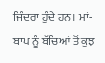ਜਿੰਦਰਾ ਹੁੰਦੇ ਹਨ। ਮਾਂ-ਬਾਪ ਨੂੰ ਬੱਚਿਆਂ ਤੋਂ ਕੁਝ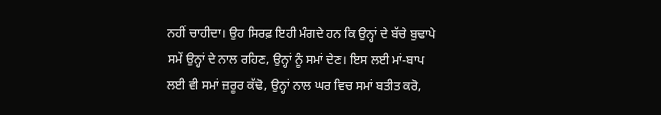ਨਹੀਂ ਚਾਹੀਦਾ। ਉਹ ਸਿਰਫ਼ ਇਹੀ ਮੰਗਦੇ ਹਨ ਕਿ ਉਨ੍ਹਾਂ ਦੇ ਬੱਚੇ ਬੁਢਾਪੇ ਸਮੇਂ ਉਨ੍ਹਾਂ ਦੇ ਨਾਲ ਰਹਿਣ, ਉਨ੍ਹਾਂ ਨੂੰ ਸਮਾਂ ਦੇਣ। ਇਸ ਲਈ ਮਾਂ-ਬਾਪ ਲਈ ਵੀ ਸਮਾਂ ਜ਼ਰੂਰ ਕੱਢੋ, ਉਨ੍ਹਾਂ ਨਾਲ ਘਰ ਵਿਚ ਸਮਾਂ ਬਤੀਤ ਕਰੋ,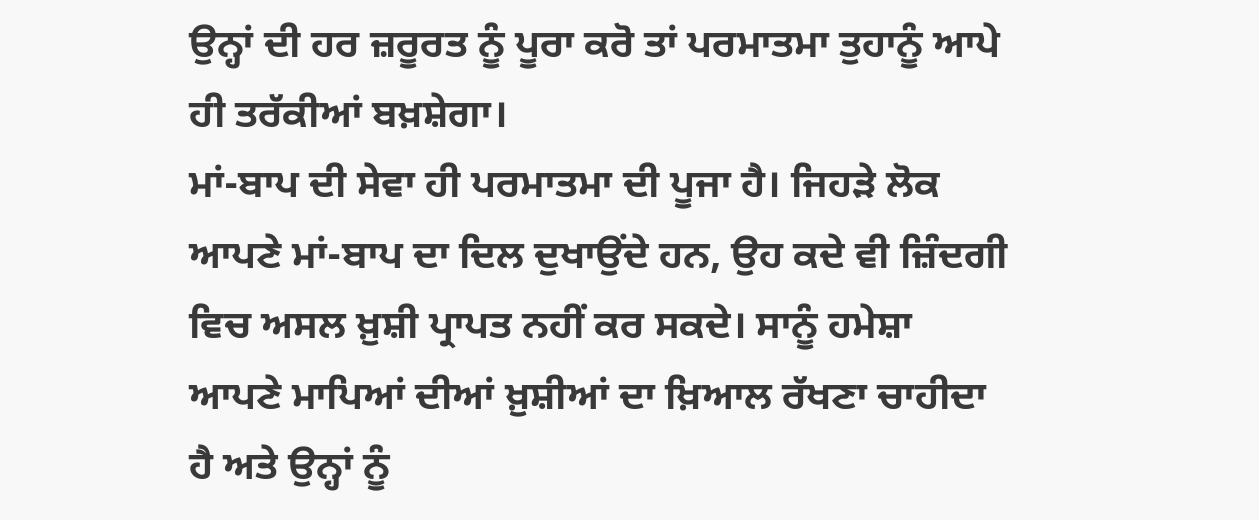ਉਨ੍ਹਾਂ ਦੀ ਹਰ ਜ਼ਰੂਰਤ ਨੂੰ ਪੂਰਾ ਕਰੋ ਤਾਂ ਪਰਮਾਤਮਾ ਤੁਹਾਨੂੰ ਆਪੇ ਹੀ ਤਰੱਕੀਆਂ ਬਖ਼ਸ਼ੇਗਾ।
ਮਾਂ-ਬਾਪ ਦੀ ਸੇਵਾ ਹੀ ਪਰਮਾਤਮਾ ਦੀ ਪੂਜਾ ਹੈ। ਜਿਹੜੇ ਲੋਕ ਆਪਣੇ ਮਾਂ-ਬਾਪ ਦਾ ਦਿਲ ਦੁਖਾਉਂਦੇ ਹਨ, ਉਹ ਕਦੇ ਵੀ ਜ਼ਿੰਦਗੀ ਵਿਚ ਅਸਲ ਖ਼ੁਸ਼ੀ ਪ੍ਰਾਪਤ ਨਹੀਂ ਕਰ ਸਕਦੇ। ਸਾਨੂੰ ਹਮੇਸ਼ਾ ਆਪਣੇ ਮਾਪਿਆਂ ਦੀਆਂ ਖ਼ੁਸ਼ੀਆਂ ਦਾ ਖ਼ਿਆਲ ਰੱਖਣਾ ਚਾਹੀਦਾ ਹੈ ਅਤੇ ਉਨ੍ਹਾਂ ਨੂੰ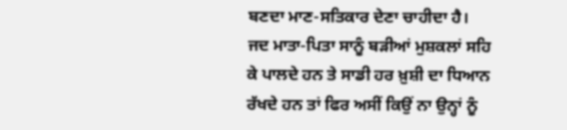ਬਣਦਾ ਮਾਣ-ਸਤਿਕਾਰ ਦੇਣਾ ਚਾਹੀਦਾ ਹੈ। ਜਦ ਮਾਤਾ-ਪਿਤਾ ਸਾਨੂੰ ਬੜੀਆਂ ਮੁਸ਼ਕਲਾਂ ਸਹਿ ਕੇ ਪਾਲਦੇ ਹਨ ਤੇ ਸਾਡੀ ਹਰ ਖ਼ੁਸ਼ੀ ਦਾ ਧਿਆਨ ਰੱਖਦੇ ਹਨ ਤਾਂ ਫਿਰ ਅਸੀਂ ਕਿਉਂ ਨਾ ਉਨ੍ਹਾਂ ਨੂੰ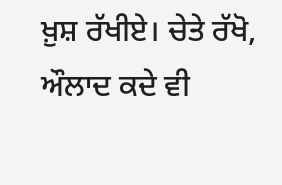ਖ਼ੁਸ਼ ਰੱਖੀਏ। ਚੇਤੇ ਰੱਖੋ, ਔਲਾਦ ਕਦੇ ਵੀ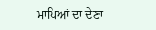ਮਾਪਿਆਂ ਦਾ ਦੇਣਾ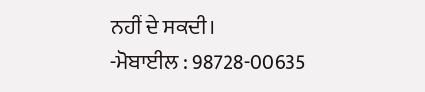ਨਹੀਂ ਦੇ ਸਕਦੀ।
-ਮੋਬਾਈਲ : 98728-00635